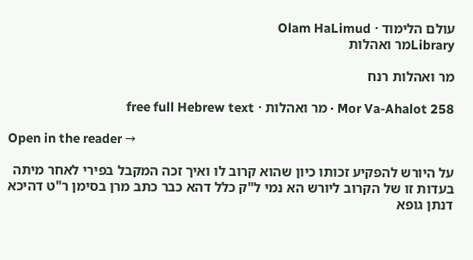עולם הלימוד · Olam HaLimud
Libraryמר ואהלות

מר ואהלות רנח

Mor Va-Ahalot 258 · מר ואהלות · free full Hebrew text

Open in the reader →

על היורש להפקיע זכותו כיון שהוא קרוב לו ואיך זכה המקבל בפירי לאחר מיתה בעדות זו של הקרוב ליורש הא נמי ל"ק כלל דהא כבר כתב מרן בסימן ר"ט דהיכא דנתן גופא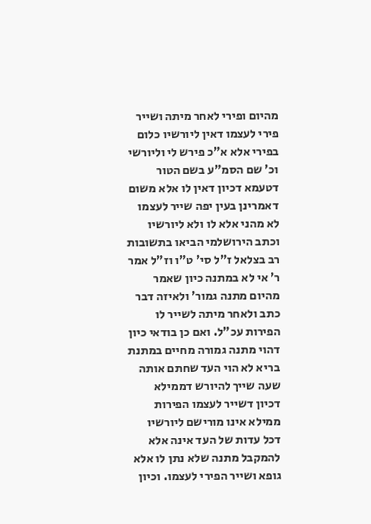מהיום ופירי לאחר מיתה ושייר פירי לעצמו דאין ליורשיו כלום בפירי אלא א"כ פירש לי וליורשי וכ' שם הסמ"ע בשם הטור דטעמא דכיון דאין לו אלא משום דאמרינן בעין יפה שייר לעצמו לא מהני אלא לו ולא ליורשיו וכתב הירושלמי הביאו בתשובות רב בצלאל ז"ל סי' ט"ו וז"ל אמר ר' אי לא במתנה כיון שאמר מהיום מתנה גמור' ולאיזה דבר כתב ולאחר מיתה לשייר לו הפירות עכ"ל. ואם כן בודאי כיון דהוי מתנה גמורה מחיים במתנת בריא לא הוי העד שחתם אותה שעה שייך להיורש דממילא דכיון דשייר לעצמו הפירות ממילא אינו מורישם ליורשיו דכל עדות של העד אינה אלא להמקבל מתנה שלא נתן לו אלא גופא ושייר הפירי לעצמו. וכיון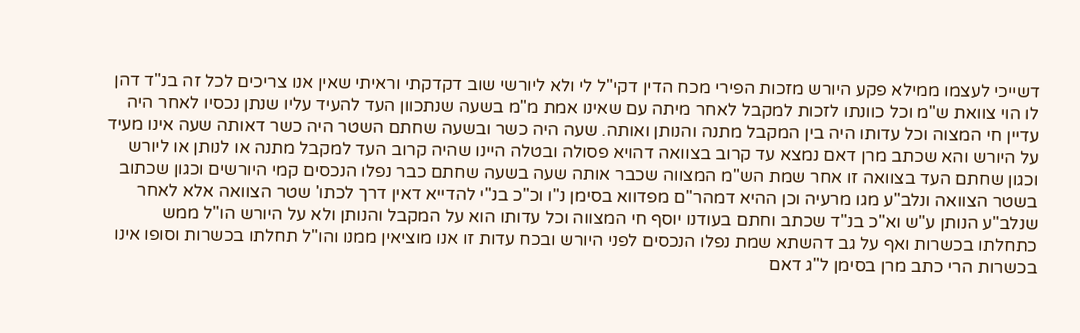דשייכי לעצמו ממילא פקע היורש מזכות הפירי מכח הדין דקי"ל לי ולא ליורשי שוב דקדקתי וראיתי שאין אנו צריכים לכל זה בנ"ד דהן לו הוי צוואת ש"מ וכל כוונתו לזכות למקבל לאחר מיתה עם שאינו אמת מ"מ בשעה שנתכוון העד להעיד עליו שנתן נכסיו לאחר היה עדיין חי המצוה וכל עדותו היה בין המקבל מתנה והנותן ואותה. שעה היה כשר ובשעה שחתם השטר היה כשר דאותה שעה אינו מעיד על היורש והא שכתב מרן דאם נמצא עד קרוב בצוואה דהויא פסולה ובטלה היינו שהיה קרוב העד למקבל מתנה או לנותן או ליורש וכגון שחתם העד בצוואה זו אחר שמת הש"מ המצווה שכבר אותה שעה בשעה שחתם כבר נפלו הנכסים קמי היורשים וכגון שכתוב בשטר הצוואה ונלב"ע מגו מרעיה וכן ההיא דמהר"ם מפדווא בסימן נ"ו וכ"כ בנ"י להדייא דאין דרך לכתו' שטר הצוואה אלא לאחר שנלב"ע הנותן ע"ש וא"כ בנ"ד שכתב וחתם בעודנו יוסף חי המצווה וכל עדותו הוא על המקבל והנותן ולא על היורש הו"ל ממש כתחלתו בכשרות ואף על גב דהשתא שמת נפלו הנכסים לפני היורש ובכח עדות זו אנו מוציאין ממנו והו"ל תחלתו בכשרות וסופו אינו בכשרות הרי כתב מרן בסימן ל"ג דאם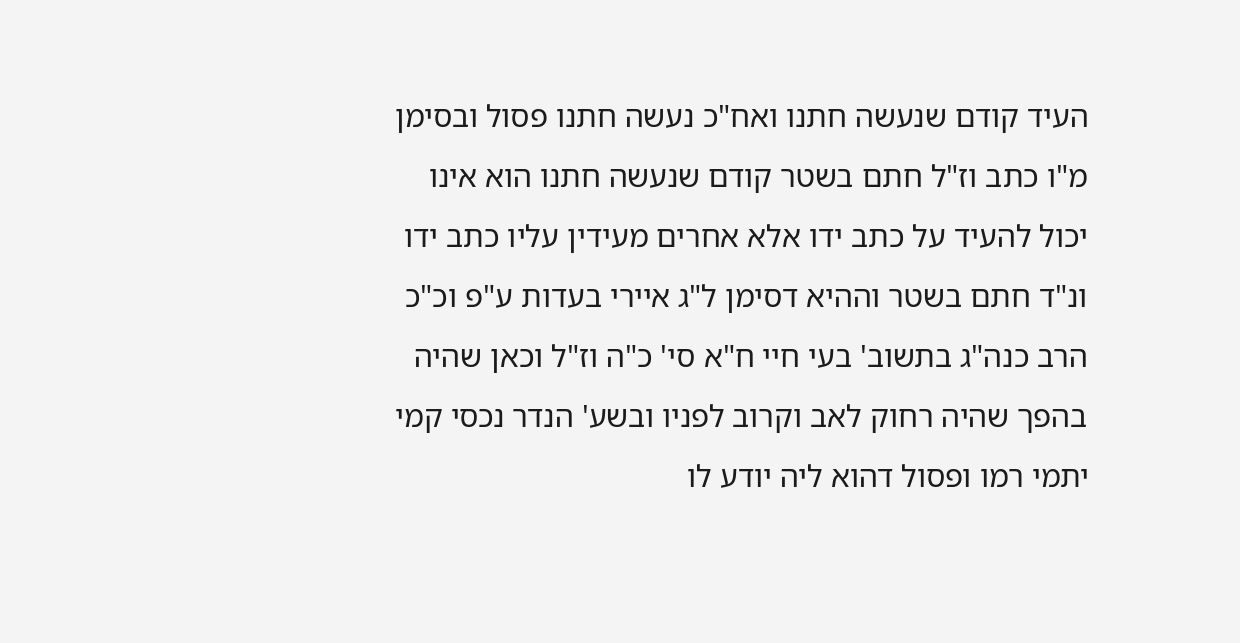העיד קודם שנעשה חתנו ואח"כ נעשה חתנו פסול ובסימן מ"ו כתב וז"ל חתם בשטר קודם שנעשה חתנו הוא אינו יכול להעיד על כתב ידו אלא אחרים מעידין עליו כתב ידו ונ"ד חתם בשטר וההיא דסימן ל"ג איירי בעדות ע"פ וכ"כ הרב כנה"ג בתשוב' בעי חיי ח"א סי' כ"ה וז"ל וכאן שהיה בהפך שהיה רחוק לאב וקרוב לפניו ובשע' הנדר נכסי קמי יתמי רמו ופסול דהוא ליה יודע לו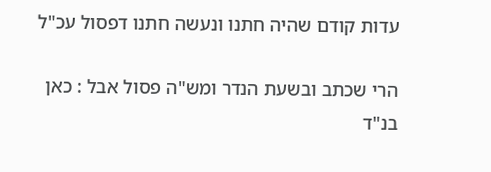עדות קודם שהיה חתנו ונעשה חתנו דפסול עכ"ל

הרי שכתב ובשעת הנדר ומש"ה פסול אבל : כאן בנ"ד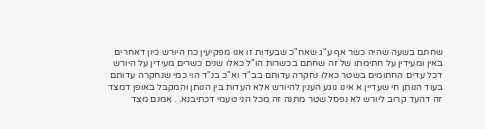שחתם בשעה שהיה כשר אף ע"ג שאח"כ שבעדות זו אנו מפקיעין כח היורש כיון דאחרים באין ומעידין על חתימתו של זה שחתם בכשרות הו"ל כאלו שנים כשרים מעידין על היורש דכל עדים החתומים בשטר כאלו נחקרה עדותם בב"ד וא"כ בנ"ד הוי כמי שנחקרה עדותם בעוד הנותן חי שעדיין א אינו נוגע הענין להיורש אלא העדות בין הנותן והמקבל באופן דמצד זה דהעד קרוב ליורש לא נפסל שטר מתנה זה מכל הני טעמי דכתיבנא. . אמנם מצד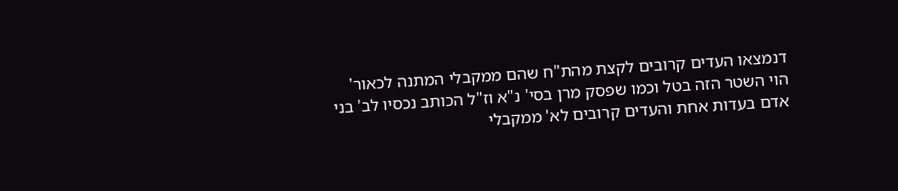דנמצאו העדים קרובים לקצת מהת"ח שהם ממקבלי המתנה לכאור' הוי השטר הזה בטל וכמו שפסק מרן בסי' נ"א וז"ל הכותב נכסיו לב' בני אדם בעדות אחת והעדים קרובים לא' ממקבלי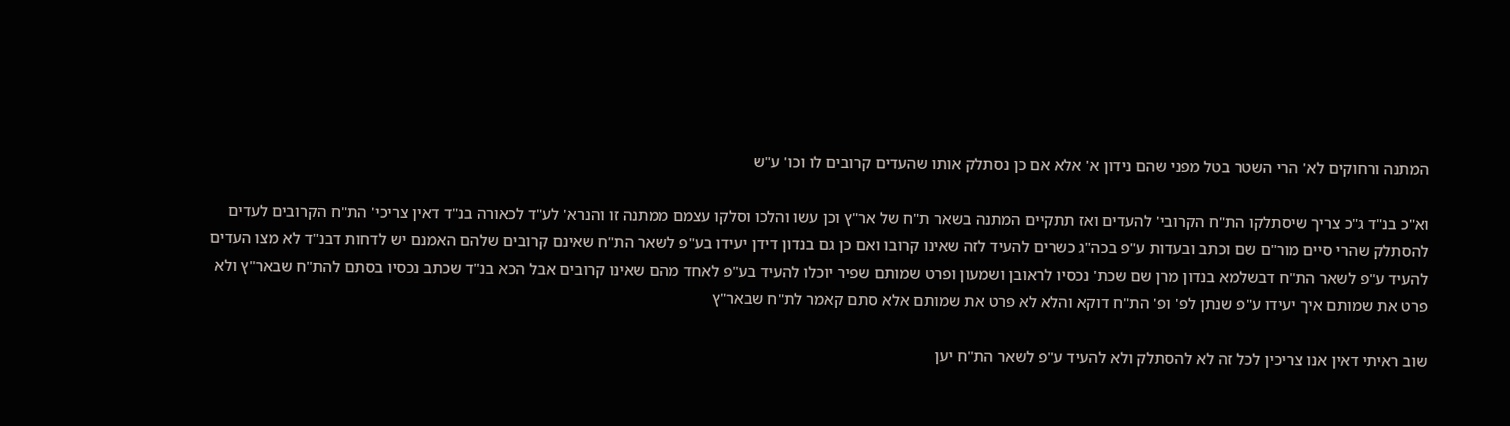המתנה ורחוקים לא' הרי השטר בטל מפני שהם נידון א' אלא אם כן נסתלק אותו שהעדים קרובים לו וכו' ע"ש

וא"כ בנ"ד ג"כ צריך שיסתלקו הת"ח הקרובי' להעדים ואז תתקיים המתנה בשאר ת"ח של אר"ץ וכן עשו והלכו וסלקו עצמם ממתנה זו והנרא' לע"ד לכאורה בנ"ד דאין צריכי' הת"ח הקרובים לעדים להסתלק שהרי סיים מור"ם שם וכתב ובעדות ע"פ בכה"ג כשרים להעיד לזה שאינו קרובו ואם כן גם בנדון דידן יעידו בע"פ לשאר הת"ח שאינם קרובים שלהם האמנם יש לדחות דבנ"ד לא מצו העדים להעיד ע"פ לשאר הת"ח דבשלמא בנדון מרן שם שכת' נכסיו לראובן ושמעון ופרט שמותם שפיר יוכלו להעיד בע"פ לאחד מהם שאינו קרובים אבל הכא בנ"ד שכתב נכסיו בסתם להת"ח שבאר"ץ ולא פרט את שמותם איך יעידו ע"פ שנתן לפ' ופ' הת"ח דוקא והלא לא פרט את שמותם אלא סתם קאמר לת"ח שבאר"ץ

שוב ראיתי דאין אנו צריכין לכל זה לא להסתלק ולא להעיד ע"פ לשאר הת"ח יען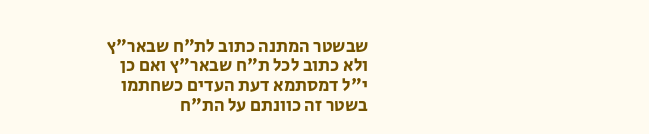שבשטר המתנה כתוב לת"ח שבאר"ץ ולא כתוב לכל ת"ח שבאר"ץ ואם כן י"ל דמסתמא דעת העדים כשחתמו בשטר זה כוונתם על הת"ח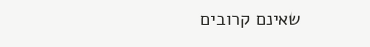שאינם קרובים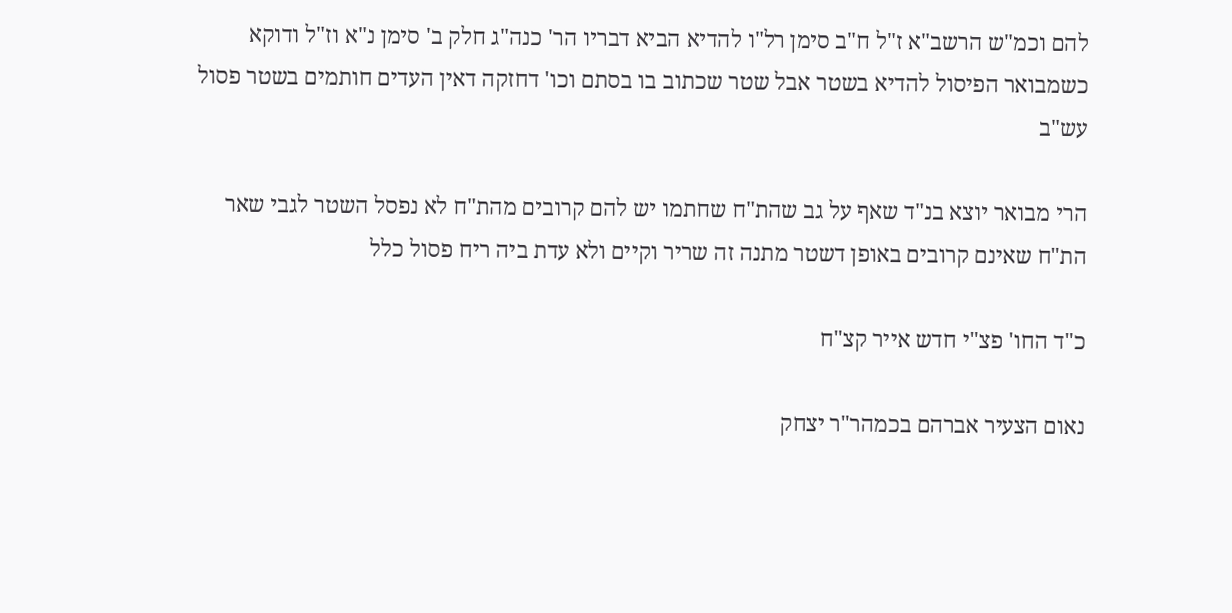להם וכמ"ש הרשב"א ז"ל ח"ב סימן רל"ו להדיא הביא דבריו הר' כנה"ג חלק ב' סימן נ"א וז"ל ודוקא כשמבואר הפיסול להדיא בשטר אבל שטר שכתוב בו בסתם וכו' דחזקה דאין העדים חותמים בשטר פסול עש"ב

הרי מבואר יוצא בנ"ד שאף על גב שהת"ח שחתמו יש להם קרובים מהת"ח לא נפסל השטר לגבי שאר הת"ח שאינם קרובים באופן דשטר מתנה זה שריר וקיים ולא עדת ביה ריח פסול כלל

כ"ד החו' פצ"י חדש אייר קצ"ח

נאום הצעיר אברהם בכמהר"ר יצחק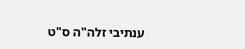ענתיבי זלה"ה ס"ט